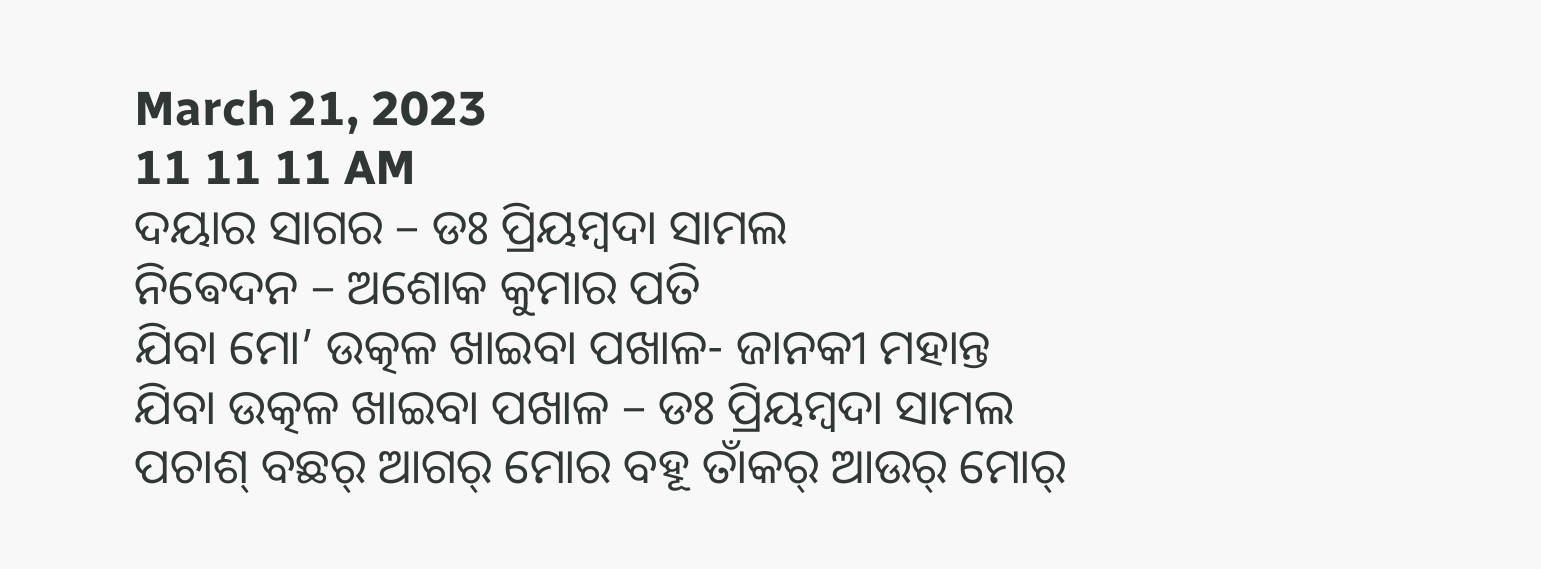March 21, 2023
11 11 11 AM
ଦୟାର ସାଗର – ଡଃ ପ୍ରିୟମ୍ବଦା ସାମଲ
ନିଵେଦନ – ଅଶୋକ କୁମାର ପତି
ଯିବା ମୋ’ ଉତ୍କଳ ଖାଇବା ପଖାଳ- ଜାନକୀ ମହାନ୍ତ
ଯିବା ଉତ୍କଳ ଖାଇବା ପଖାଳ – ଡଃ ପ୍ରିୟମ୍ବଦା ସାମଲ
ପଚାଶ୍‌ ବଛର୍‌ ଆଗର୍‌ ମୋର ବହୂ ତାଁକର୍‌ ଆଉର୍‌ ମୋର୍‌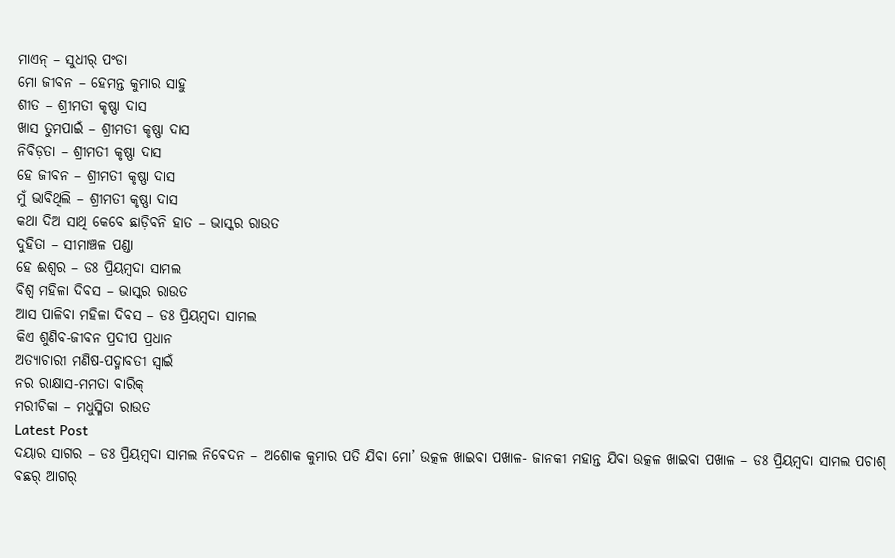ମାଏନ୍‌ – ସୁଧୀର୍‌ ପଂଡା
ମୋ ଜୀବନ – ହେମନ୍ତ କୁମାର ସାହୁ ‌
ଶୀତ – ଶ୍ରୀମତୀ କୃଷ୍ଣା ଦାସ
ଖାସ ତୁମପାଇଁ – ଶ୍ରୀମତୀ କୃଷ୍ଣା ଦାସ
ନିବିଡ଼ତା – ଶ୍ରୀମତୀ କୃଷ୍ଣା ଦାସ
ହେ ଜୀବନ – ଶ୍ରୀମତୀ କୃଷ୍ଣା ଦାସ
ମୁଁ ଭାବିଥିଲି – ଶ୍ରୀମତୀ କୃଷ୍ଣା ଦାସ
କଥା ଦିଅ ସାଥି କେବେ ଛାଡ଼ିବନି ହାତ – ଭାସ୍କର ରାଉତ
ଦୁହିତା – ସୀମାଞ୍ଚଳ ପଣ୍ଡା
ହେ ଈଶ୍ବର – ଡଃ ପ୍ରିୟମ୍ବଦା ସାମଲ
ବିଶ୍ବ ମହିଳା ଦିବସ – ଭାସ୍କର ରାଉତ
ଆସ ପାଳିବା ମହିଳା ଦିବସ – ଡଃ ପ୍ରିୟମ୍ବଦା ସାମଲ
କିଏ ଶୁଣିବ-ଜୀବନ ପ୍ରଦୀପ ପ୍ରଧାନ
ଅତ୍ୟାଚାରୀ ମଣିଷ-ପଦ୍ମାବତୀ ସ୍ୱାଇଁ
ନର ରାକ୍ଷାସ-ମମତା ବାରିକ୍
ମରୀଚିକା – ମଧୁସ୍ମିତା ରାଉତ
Latest Post
ଦୟାର ସାଗର – ଡଃ ପ୍ରିୟମ୍ବଦା ସାମଲ ନିଵେଦନ – ଅଶୋକ କୁମାର ପତି ଯିବା ମୋ’ ଉତ୍କଳ ଖାଇବା ପଖାଳ- ଜାନକୀ ମହାନ୍ତ ଯିବା ଉତ୍କଳ ଖାଇବା ପଖାଳ – ଡଃ ପ୍ରିୟମ୍ବଦା ସାମଲ ପଚାଶ୍‌ ବଛର୍‌ ଆଗର୍‌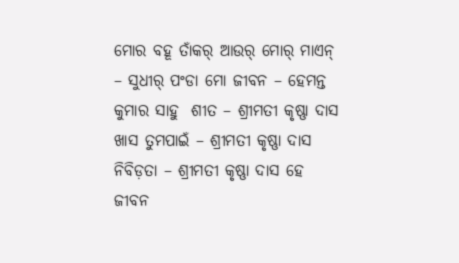ମୋର ବହୂ ତାଁକର୍‌ ଆଉର୍‌ ମୋର୍‌ ମାଏନ୍‌ – ସୁଧୀର୍‌ ପଂଡା ମୋ ଜୀବନ – ହେମନ୍ତ କୁମାର ସାହୁ ‌ ଶୀତ – ଶ୍ରୀମତୀ କୃଷ୍ଣା ଦାସ ଖାସ ତୁମପାଇଁ – ଶ୍ରୀମତୀ କୃଷ୍ଣା ଦାସ ନିବିଡ଼ତା – ଶ୍ରୀମତୀ କୃଷ୍ଣା ଦାସ ହେ ଜୀବନ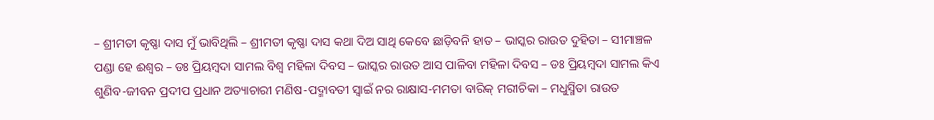– ଶ୍ରୀମତୀ କୃଷ୍ଣା ଦାସ ମୁଁ ଭାବିଥିଲି – ଶ୍ରୀମତୀ କୃଷ୍ଣା ଦାସ କଥା ଦିଅ ସାଥି କେବେ ଛାଡ଼ିବନି ହାତ – ଭାସ୍କର ରାଉତ ଦୁହିତା – ସୀମାଞ୍ଚଳ ପଣ୍ଡା ହେ ଈଶ୍ବର – ଡଃ ପ୍ରିୟମ୍ବଦା ସାମଲ ବିଶ୍ବ ମହିଳା ଦିବସ – ଭାସ୍କର ରାଉତ ଆସ ପାଳିବା ମହିଳା ଦିବସ – ଡଃ ପ୍ରିୟମ୍ବଦା ସାମଲ କିଏ ଶୁଣିବ-ଜୀବନ ପ୍ରଦୀପ ପ୍ରଧାନ ଅତ୍ୟାଚାରୀ ମଣିଷ-ପଦ୍ମାବତୀ ସ୍ୱାଇଁ ନର ରାକ୍ଷାସ-ମମତା ବାରିକ୍ ମରୀଚିକା – ମଧୁସ୍ମିତା ରାଉତ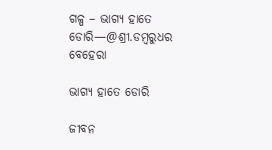ଗଳ୍ପ – ଭାଗ୍ୟ ହାତେ ଡୋରି—@ଶ୍ରୀ.ଡମ୍ବରୁଧର ବେହେରା

ଭାଗ୍ୟ ହାତେ ଡୋରି

ଜୀବନ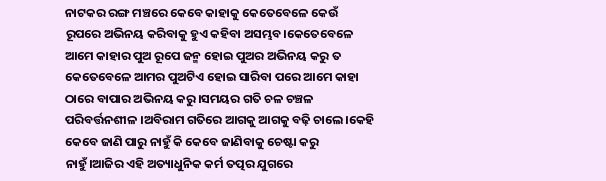ନାଟକର ରଙ୍ଗ ମଞ୍ଚରେ କେବେ କାହାକୁ କେତେବେଳେ କେଉଁ ରୂପରେ ଅଭିନୟ କରିବାକୁ ହୁଏ କହିବା ଅସମ୍ଭବ।କେତେବେଳେ ଆମେ କାହାର ପୁଅ ରୂପେ ଜନ୍ମ ହୋଇ ପୁଅର ଅଭିନୟ କରୁ ତ କେତେବେଳେ ଆମର ପୁଅଟିଏ ହୋଇ ସାରିବା ପରେ ଆମେ କାହା ଠାରେ ବାପାର ଅଭିନୟ କରୁ।ସମୟର ଗତି ଚଳ ଚଞ୍ଚଳ ପରିବର୍ତ୍ତନଶୀଳ ।ଅବିରାମ ଗତିରେ ଆଗକୁ ଆଗକୁ ବଢ଼ି ଚାଲେ।କେହି କେବେ ଜାଣି ପାରୁ ନାହୁଁ କି କେବେ ଜାଣିବାକୁ ଚେଷ୍ଟା କରୁ ନାହୁଁ।ଆଜିର ଏହି ଅତ୍ୟାଧୁନିକ କର୍ମ ତତ୍ପର ଯୁଗରେ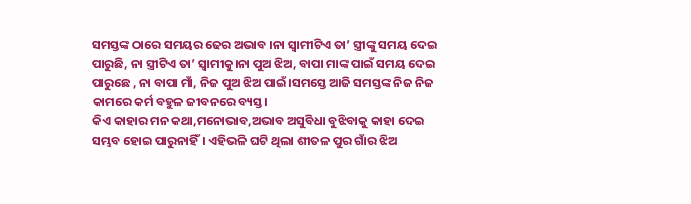ସମସ୍ତଙ୍କ ଠାରେ ସମୟର ଢେର ଅଭାବ ।ନା ସ୍ବାମୀଟିଏ ତା’ ସ୍ତ୍ରୀଙ୍କୁ ସମୟ ଦେଇ ପାରୁଛି, ନା ସ୍ତ୍ରୀଟିଏ ତା’ ସ୍ୱାମୀକୁ।ନା ପୁଅ ଝିଅ, ବାପା ମାଙ୍କ ପାଇଁ ସମୟ ଦେଇ ପାରୁଛେ , ନା ବାପା ମାଁ, ନିଜ ପୁଅ ଝିଅ ପାଇଁ।ସମସ୍ତେ ଆଜି ସମସ୍ତଙ୍କ ନିଜ ନିଜ କାମରେ କର୍ମ ବହୁଳ ଜୀବନରେ ବ୍ୟସ୍ତ।
କିଏ କାହାର ମନ କଥା,ମନୋଭାବ,ଅଭାବ ଅସୁବିଧା ବୁଝିବାକୁ କାହା ଦେଇ ସମ୍ଭବ ହୋଇ ପାରୁନାହିଁ। ଏହିଭଳି ଘଟି ଥିଲା ଶୀତଳ ପୁର ଗାଁର ଝିଅ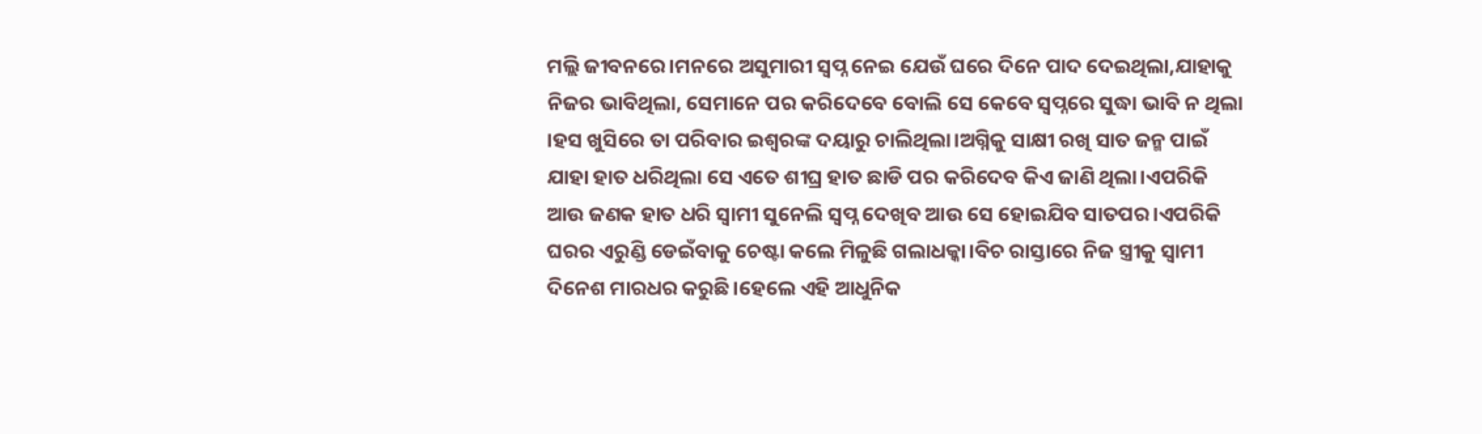ମଲ୍ଲି ଜୀବନରେ।ମନରେ ଅସୁମାରୀ ସ୍ବପ୍ନ ନେଇ ଯେଉଁ ଘରେ ଦିନେ ପାଦ ଦେଇଥିଲା,ଯାହାକୁ ନିଜର ଭାବିଥିଲା, ସେମାନେ ପର କରିଦେବେ ବୋଲି ସେ କେବେ ସ୍ୱପ୍ନରେ ସୁଦ୍ଧା ଭାବି ନ ଥିଲା ।ହସ ଖୁସିରେ ତା ପରିବାର ଇଶ୍ୱରଙ୍କ ଦୟାରୁ ଚାଲିଥିଲା।ଅଗ୍ନିକୁ ସାକ୍ଷୀ ରଖି ସାତ ଜନ୍ମ ପାଇଁ ଯାହା ହାତ ଧରିଥିଲା ସେ ଏତେ ଶୀଘ୍ର ହାତ ଛାଡି ପର କରିଦେବ କିଏ ଜାଣି ଥିଲା।ଏପରିକି ଆଉ ଜଣକ ହାତ ଧରି ସ୍ୱାମୀ ସୁନେଲି ସ୍ବପ୍ନ ଦେଖିବ ଆଉ ସେ ହୋଇଯିବ ସାତପର।ଏପରିକି ଘରର ଏରୁଣ୍ଡି ଡେଇଁବାକୁ ଚେଷ୍ଟା କଲେ ମିଳୁଛି ଗଲାଧକ୍କା।ବିଚ ରାସ୍ତାରେ ନିଜ ସ୍ତ୍ରୀକୁ ସ୍ୱାମୀ ଦିନେଶ ମାରଧର କରୁଛି।ହେଲେ ଏହି ଆଧୁନିକ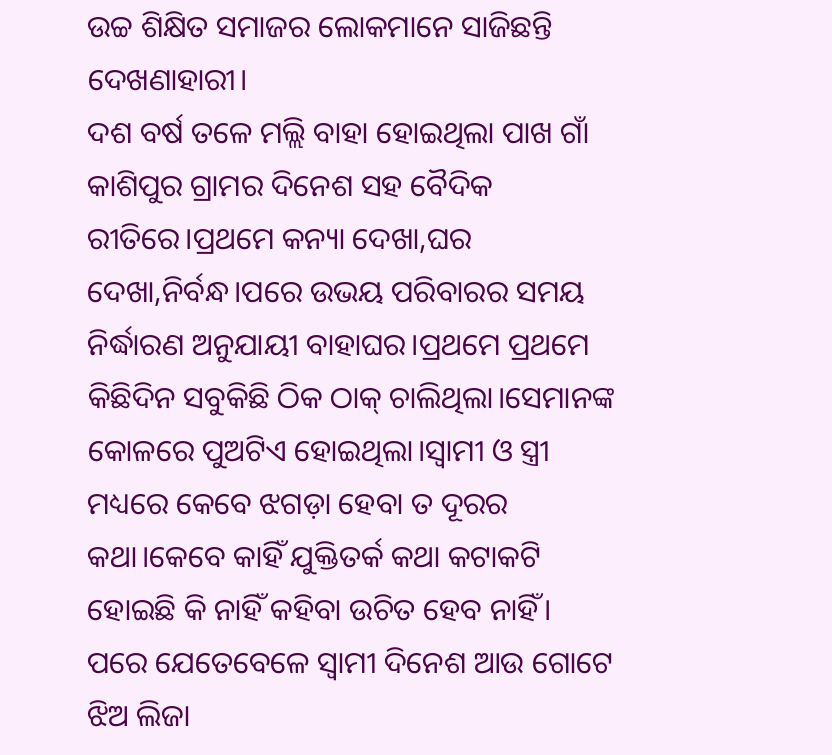ଉଚ୍ଚ ଶିକ୍ଷିତ ସମାଜର ଲୋକମାନେ ସାଜିଛନ୍ତି ଦେଖଣାହାରୀ।
ଦଶ ବର୍ଷ ତଳେ ମଲ୍ଲି ବାହା ହୋଇଥିଲା ପାଖ ଗାଁ କାଶିପୁର ଗ୍ରାମର ଦିନେଶ ସହ ବୈଦିକ ରୀତିରେ।ପ୍ରଥମେ କନ୍ୟା ଦେଖା,ଘର ଦେଖା,ନିର୍ବନ୍ଧ।ପରେ ଉଭୟ ପରିବାରର ସମୟ ନିର୍ଦ୍ଧାରଣ ଅନୁଯାୟୀ ବାହାଘର।ପ୍ରଥମେ ପ୍ରଥମେ କିଛିଦିନ ସବୁକିଛି ଠିକ ଠାକ୍ ଚାଲିଥିଲା।ସେମାନଙ୍କ କୋଳରେ ପୁଅଟିଏ ହୋଇଥିଲା।ସ୍ୱାମୀ ଓ ସ୍ତ୍ରୀ ମଧ୍ୟରେ କେବେ ଝଗଡ଼ା ହେବା ତ ଦୂରର କଥା।କେବେ କାହିଁ ଯୁକ୍ତିତର୍କ କଥା କଟାକଟି ହୋଇଛି କି ନାହିଁ କହିବା ଉଚିତ ହେବ ନାହିଁ।
ପରେ ଯେତେବେଳେ ସ୍ୱାମୀ ଦିନେଶ ଆଉ ଗୋଟେ ଝିଅ ଲିଜା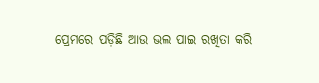ପ୍ରେମରେ ପଡ଼ିଛି ଆଉ ଭଲ ପାଇ ରଖିତା କରି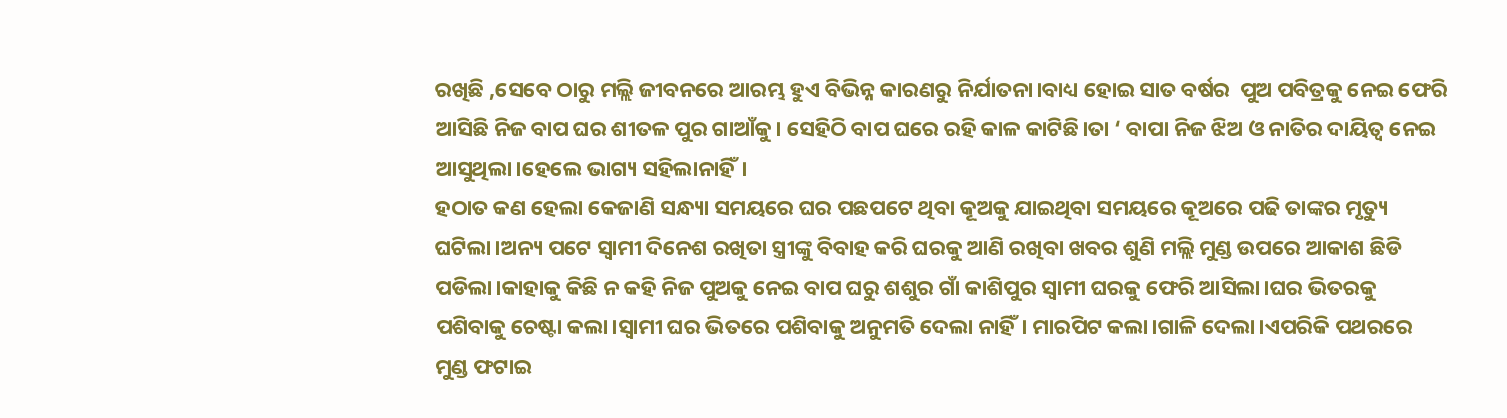ରଖିଛି ,ସେବେ ଠାରୁ ମଲ୍ଲି ଜୀବନରେ ଆରମ୍ଭ ହୁଏ ବିଭିନ୍ନ କାରଣରୁ ନିର୍ଯାତନା।ବାଧ୍ୟ ହୋଇ ସାତ ବର୍ଷର  ପୁଅ ପବିତ୍ରକୁ ନେଇ ଫେରି ଆସିଛି ନିଜ ବାପ ଘର ଶୀତଳ ପୁର ଗାଆଁକୁ। ସେହିଠି ବାପ ଘରେ ରହି କାଳ କାଟିଛି।ତା ‘ ବାପା ନିଜ ଝିଅ ଓ ନାତିର ଦାୟିତ୍ଵ ନେଇ ଆସୁଥିଲା।ହେଲେ ଭାଗ୍ୟ ସହିଲାନାହିଁ।
ହଠାତ କଣ ହେଲା କେଜାଣି ସନ୍ଧ୍ୟା ସମୟରେ ଘର ପଛପଟେ ଥିବା କୂଅକୁ ଯାଇଥିବା ସମୟରେ କୂଅରେ ପଢି ତାଙ୍କର ମୃତ୍ୟୁ ଘଟିଲା।ଅନ୍ୟ ପଟେ ସ୍ୱାମୀ ଦିନେଶ ରଖିତା ସ୍ତ୍ରୀଙ୍କୁ ବିବାହ କରି ଘରକୁ ଆଣି ରଖିବା ଖବର ଶୁଣି ମଲ୍ଲି ମୁଣ୍ଡ ଉପରେ ଆକାଶ ଛିଡି ପଡିଲା।କାହାକୁ କିଛି ନ କହି ନିଜ ପୁଅକୁ ନେଇ ବାପ ଘରୁ ଶଶୁର ଗାଁ କାଶିପୁର ସ୍ୱାମୀ ଘରକୁ ଫେରି ଆସିଲା।ଘର ଭିତରକୁ ପଶିବାକୁ ଚେଷ୍ଟା କଲା।ସ୍ୱାମୀ ଘର ଭିତରେ ପଶିବାକୁ ଅନୁମତି ଦେଲା ନାହିଁ। ମାରପିଟ କଲା।ଗାଳି ଦେଲା।ଏପରିକି ପଥରରେ ମୁଣ୍ଡ ଫଟାଇ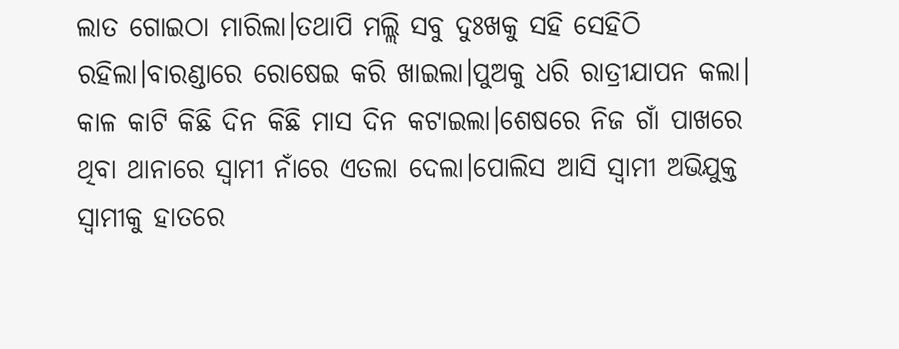ଲାତ ଗୋଇଠା ମାରିଲା।ତଥାପି ମଲ୍ଲି ସବୁ ଦୁଃଖକୁ ସହି ସେହିଠି ରହିଲା।ବାରଣ୍ଡାରେ ରୋଷେଇ କରି ଖାଇଲା।ପୁଅକୁ ଧରି ରାତ୍ରୀଯାପନ କଲା। କାଳ କାଟି କିଛି ଦିନ କିଛି ମାସ ଦିନ କଟାଇଲା।ଶେଷରେ ନିଜ ଗାଁ ପାଖରେ ଥିବା ଥାନାରେ ସ୍ବାମୀ ନାଁରେ ଏତଲା ଦେଲା।ପୋଲିସ ଆସି ସ୍ୱାମୀ ଅଭିଯୁକ୍ତ ସ୍ୱାମୀକୁ ହାତରେ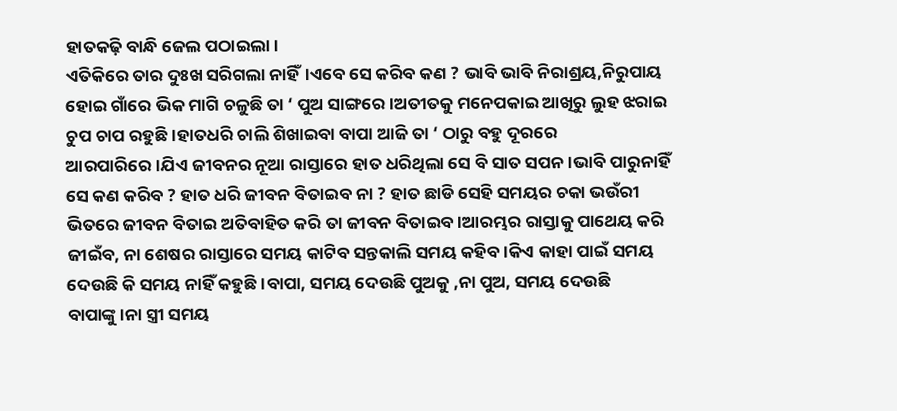ହାତକଢ଼ି ବାନ୍ଧି ଜେଲ ପଠାଇଲା।
ଏତିକିରେ ତାର ଦୁଃଖ ସରିଗଲା ନାହିଁ।ଏବେ ସେ କରିବ କଣ ? ଭାବି ଭାବି ନିରାଶ୍ରୟ,ନିରୁପାୟ ହୋଇ ଗାଁରେ ଭିକ ମାଗି ଚଳୁଛି ତା ‘ ପୁଅ ସାଙ୍ଗରେ।ଅତୀତକୁ ମନେପକାଇ ଆଖିରୁ ଲୁହ ଝରାଇ ଚୁପ ଚାପ ରହୁଛି।ହାତଧରି ଚାଲି ଶିଖାଇବା ବାପା ଆଜି ତା ‘ ଠାରୁ ବହୁ ଦୂରରେ ଆରପାରିରେ।ଯିଏ ଜୀବନର ନୂଆ ରାସ୍ତାରେ ହାତ ଧରିଥିଲା ସେ ବି ସାତ ସପନ।ଭାବି ପାରୁନାହିଁ ସେ କଣ କରିବ ? ହାତ ଧରି ଜୀବନ ବିତାଇବ ନା ? ହାତ ଛାଡି ସେହି ସମୟର ଚକା ଭଉଁରୀ ଭିତରେ ଜୀବନ ବିତାଇ ଅତିବାହିତ କରି ତା ଜୀବନ ବିତାଇବ।ଆରମ୍ଭର ରାସ୍ତାକୁ ପାଥେୟ କରି ଜୀଇଁବ, ନା ଶେଷର ରାସ୍ତାରେ ସମୟ କାଟିବ ସନ୍ତକାଲି ସମୟ କହିବ।କିଏ କାହା ପାଇଁ ସମୟ ଦେଉଛି କି ସମୟ ନାହିଁ କହୁଛି।ବାପା, ସମୟ ଦେଉଛି ପୁଅକୁ ,ନା ପୁଅ, ସମୟ ଦେଉଛି ବାପାଙ୍କୁ।ନା ସ୍ତ୍ରୀ ସମୟ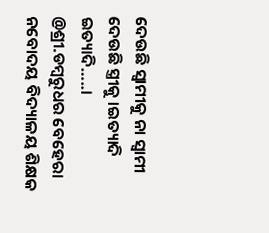ଦେଉଛି ସ୍ୱାମୀକୁ ନା ସ୍ବାମୀ ଦେଉଛି ସ୍ତ୍ରୀକୁ ।ଇତ୍ୟାଦି ଇତ୍ୟାଦି…..।
@ଶ୍ରୀ.ଡମ୍ବରୁଧର ବେହେରା
ନବୋଦୟ ବିଦ୍ୟାଳୟ ଶିକ୍ଷକ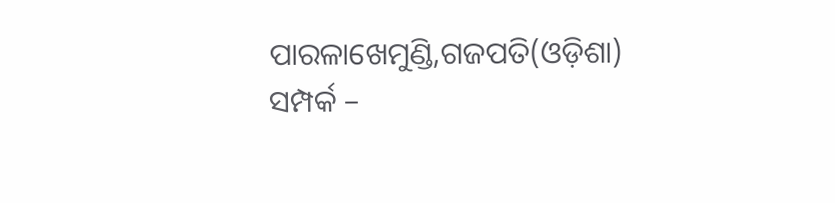ପାରଳାଖେମୁଣ୍ଡି,ଗଜପତି(ଓଡ଼ିଶା)
ସମ୍ପର୍କ –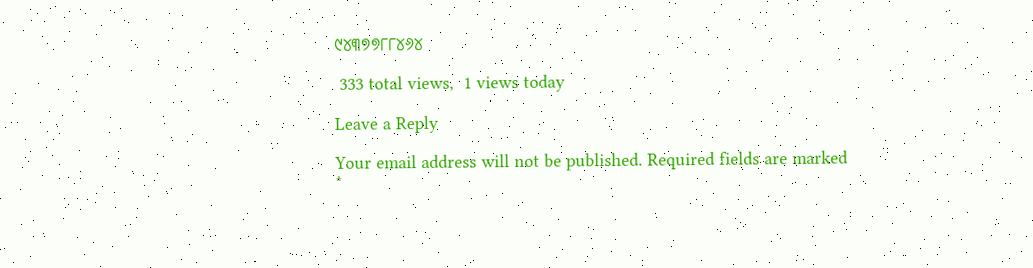୯୪୩୭୭୮୮୪୬୪

 333 total views,  1 views today

Leave a Reply

Your email address will not be published. Required fields are marked *